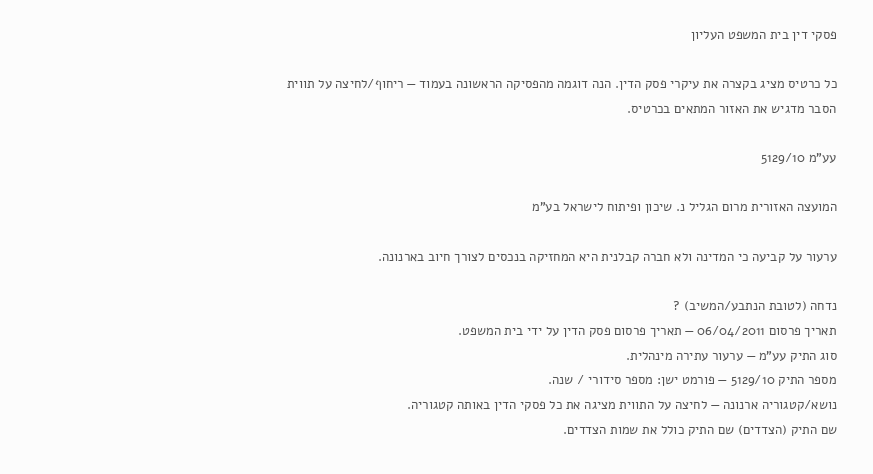פסקי דין בית המשפט העליון

כל כרטיס מציג בקצרה את עיקרי פסק הדין. הנה דוגמה מהפסיקה הראשונה בעמוד — ריחוף/לחיצה על תווית הסבר מדגיש את האזור המתאים בכרטיס.

עע"מ 5129/10

המועצה האזורית מרום הגליל נ. שיכון ופיתוח לישראל בע"מ

ערעור על קביעה כי המדינה ולא חברה קבלנית היא המחזיקה בנכסים לצורך חיוב בארנונה.

נדחה (לטובת הנתבע/המשיב) ?
תאריך פרסום 06/04/2011 — תאריך פרסום פסק הדין על ידי בית המשפט.
סוג התיק עע"מ — ערעור עתירה מינהלית.
מספר התיק 5129/10 — פורמט ישן: מספר סידורי / שנה.
נושא/קטגוריה ארנונה — לחיצה על התווית מציגה את כל פסקי הדין באותה קטגוריה.
שם התיק (הצדדים) שם התיק כולל את שמות הצדדים.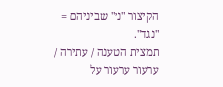הקיצור "נ׳" שביניהם = "נגד".
תמצית הטענה / עתירה / ערעור ערעור על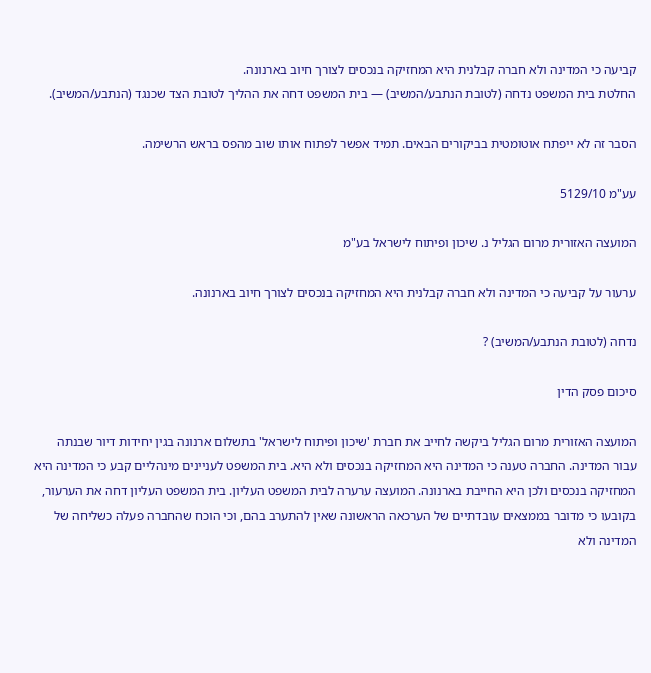קביעה כי המדינה ולא חברה קבלנית היא המחזיקה בנכסים לצורך חיוב בארנונה.
החלטת בית המשפט נדחה (לטובת הנתבע/המשיב) — בית המשפט דחה את ההליך לטובת הצד שכנגד (הנתבע/המשיב).

הסבר זה לא ייפתח אוטומטית בביקורים הבאים. תמיד אפשר לפתוח אותו שוב מהפס בראש הרשימה.

עע"מ 5129/10

המועצה האזורית מרום הגליל נ. שיכון ופיתוח לישראל בע"מ

ערעור על קביעה כי המדינה ולא חברה קבלנית היא המחזיקה בנכסים לצורך חיוב בארנונה.

נדחה (לטובת הנתבע/המשיב) ?

סיכום פסק הדין

המועצה האזורית מרום הגליל ביקשה לחייב את חברת 'שיכון ופיתוח לישראל' בתשלום ארנונה בגין יחידות דיור שבנתה עבור המדינה. החברה טענה כי המדינה היא המחזיקה בנכסים ולא היא. בית המשפט לעניינים מינהליים קבע כי המדינה היא המחזיקה בנכסים ולכן היא החייבת בארנונה. המועצה ערערה לבית המשפט העליון. בית המשפט העליון דחה את הערעור, בקובעו כי מדובר בממצאים עובדתיים של הערכאה הראשונה שאין להתערב בהם, וכי הוכח שהחברה פעלה כשליחה של המדינה ולא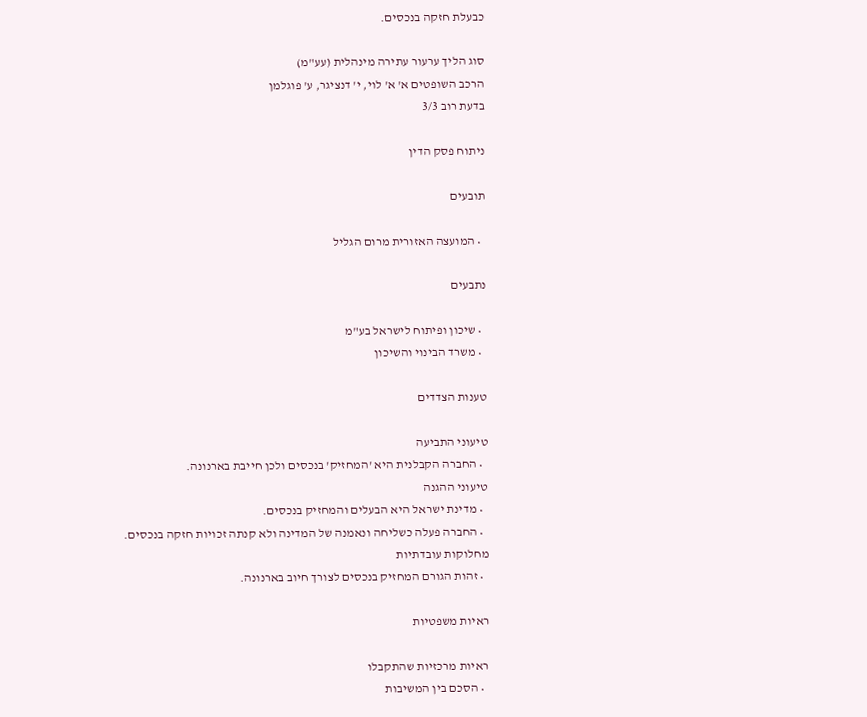כבעלת חזקה בנכסים.

סוג הליך ערעור עתירה מינהלית (עע"מ)
הרכב השופטים א' א' לוי, י' דנציגר, ע' פוגלמן
בדעת רוב 3/3

ניתוח פסק הדין

תובעים

  • המועצה האזורית מרום הגליל

נתבעים

  • שיכון ופיתוח לישראל בע"מ
  • משרד הבינוי והשיכון

טענות הצדדים

טיעוני התביעה
  • החברה הקבלנית היא 'המחזיק' בנכסים ולכן חייבת בארנונה.
טיעוני ההגנה
  • מדינת ישראל היא הבעלים והמחזיק בנכסים.
  • החברה פעלה כשליחה ונאמנה של המדינה ולא קנתה זכויות חזקה בנכסים.
מחלוקות עובדתיות
  • זהות הגורם המחזיק בנכסים לצורך חיוב בארנונה.

ראיות משפטיות

ראיות מרכזיות שהתקבלו
  • הסכם בין המשיבות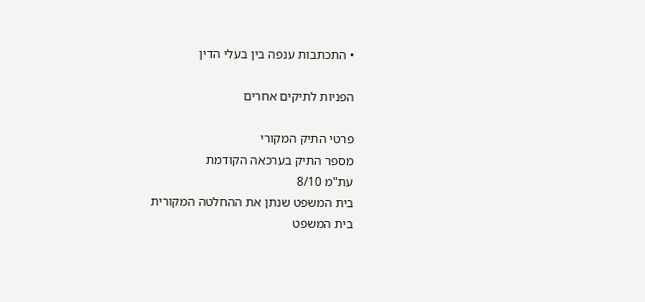• התכתבות ענפה בין בעלי הדין

הפניות לתיקים אחרים

פרטי התיק המקורי
מספר התיק בערכאה הקודמת
עת"מ 8/10
בית המשפט שנתן את ההחלטה המקורית
בית המשפט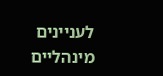לעניינים מינהליים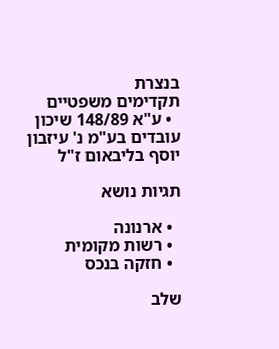בנצרת
תקדימים משפטיים
  • ע"א 148/89 שיכון עובדים בע"מ נ' עיזבון יוסף בליבאום ז"ל

תגיות נושא

  • ארנונה
  • רשות מקומית
  • חזקה בנכס

שלב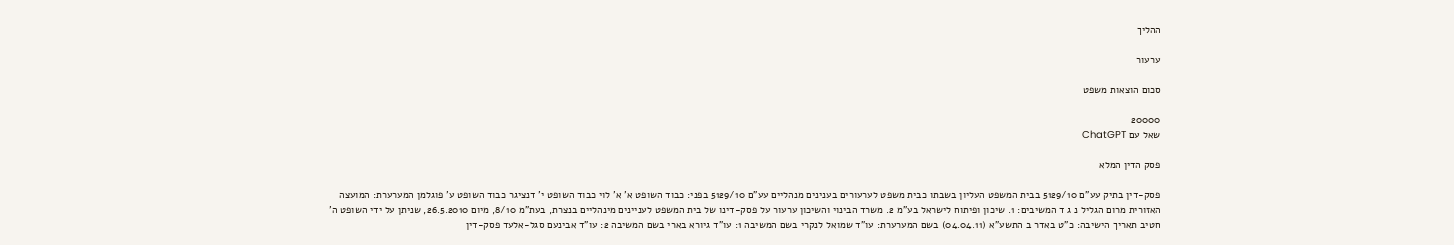ההליך

ערעור

סכום הוצאות משפט

20000
שאל עם ChatGPT

פסק הדין המלא

פסק-דין בתיק עע"ם 5129/10 בבית המשפט העליון בשבתו כבית משפט לערעורים בענינים מנהליים עע"ם 5129/10 בפני: כבוד השופט א' א' לוי כבוד השופט י' דנציגר כבוד השופט ע' פוגלמן המערערת: המועצה האזורית מרום הגליל נ ג ד המשיבים: 1. שיכון ופיתוח לישראל בע"מ 2. משרד הבינוי והשיכון ערעור על פסק-דינו של בית המשפט לעניינים מינהליים בנצרת, בעת"מ 8/10, מיום 26.5.2010, שניתן על ידי השופט ה' חטיב תאריך הישיבה: כ"ט באדר ב התשע"א (04.04.11) בשם המערערת: עו"ד שמואל לנקרי בשם המשיבה 1: עו"ד גיורא בארי בשם המשיבה 2: עו"ד אבינעם סגל-אלעד פסק-דין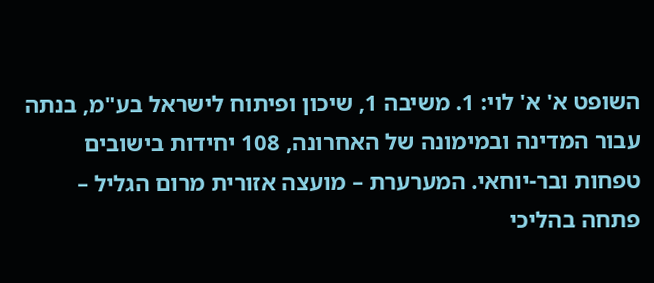השופט א' א' לוי: 1. משיבה 1, שיכון ופיתוח לישראל בע"מ, בנתה עבור המדינה ובמימונה של האחרונה, 108 יחידות בישובים טפחות ובר-יוחאי. המערערת – מועצה אזורית מרום הגליל – פתחה בהליכי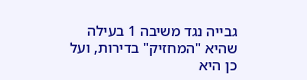גבייה נגד משיבה 1 בעילה שהיא "המחזיק" בדירות, ועל כן היא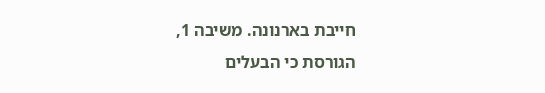חייבת בארנונה. משיבה 1, הגורסת כי הבעלים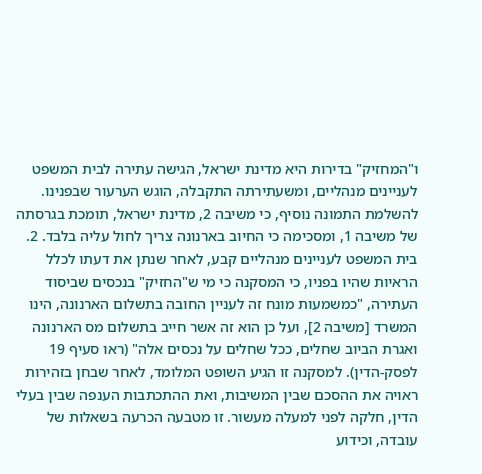ו"המחזיק" בדירות היא מדינת ישראל, הגישה עתירה לבית המשפט לעניינים מנהליים, ומשעתירתה התקבלה, הוגש הערעור שבפנינו. להשלמת התמונה נוסיף, כי משיבה 2, מדינת ישראל, תומכת בגרסתה של משיבה 1, ומסכימה כי החיוב בארנונה צריך לחול עליה בלבד. 2. בית המשפט לעניינים מנהליים קבע, לאחר שנתן את דעתו לכלל הראיות שהיו בפניו, כי המסקנה כי מי ש"החזיק" בנכסים שביסוד העתירה, "כמשמעות מונח זה לעניין החובה בתשלום הארנונה, הינו המשרד [משיבה 2], ועל כן הוא זה אשר חייב בתשלום מס הארנונה ואגרת הביוב שחלים, ככל שחלים על נכסים אלה" (ראו סעיף 19 לפסק-הדין). למסקנה זו הגיע השופט המלומד, לאחר שבחן בזהירות ראויה את ההסכם שבין המשיבות, ואת ההתכתבות הענפה שבין בעלי הדין, חלקה לפני למעלה מעשור. זו מטבעה הכרעה בשאלות של עובדה, וכידוע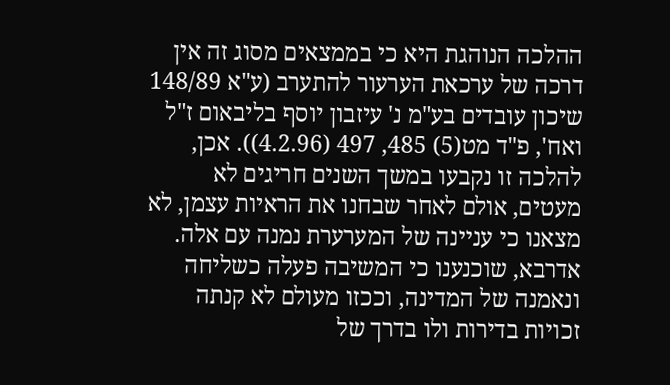ההלכה הנוהגת היא כי בממצאים מסוג זה אין דרכה של ערכאת הערעור להתערב (ע"א 148/89 שיכון עובדים בע"מ נ' עיזבון יוסף בליבאום ז"ל ואח', פ"ד מט(5) 485, 497 (4.2.96)). אכן, להלכה זו נקבעו במשך השנים חריגים לא מעטים, אולם לאחר שבחנו את הראיות עצמן, לא מצאנו כי עניינה של המערערת נמנה עם אלה. אדרבא, שוכנענו כי המשיבה פעלה כשליחה ונאמנה של המדינה, וככזו מעולם לא קנתה זכויות בדירות ולו בדרך של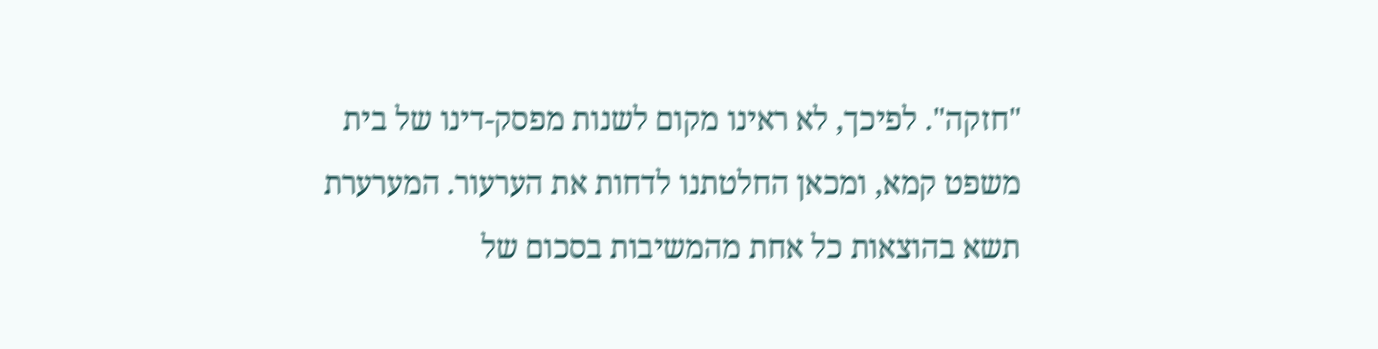"חזקה". לפיכך, לא ראינו מקום לשנות מפסק-דינו של בית משפט קמא, ומכאן החלטתנו לדחות את הערעור. המערערת תשא בהוצאות כל אחת מהמשיבות בסכום של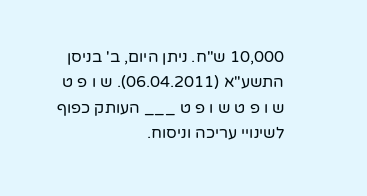10,000 ש"ח. ניתן היום, ב' בניסן התשע"א (06.04.2011). ש ו פ ט ש ו פ ט ש ו פ ט ___ העותק כפוף לשינויי עריכה וניסוח.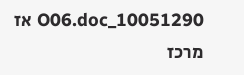10051290_O06.doc אז מרכז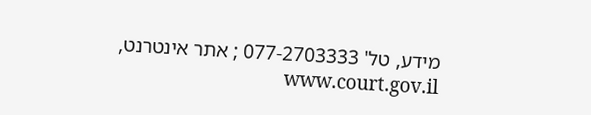מידע, טל' 077-2703333 ; אתר אינטרנט, www.court.gov.il